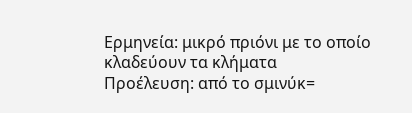Ερμηνεία: μικρό πριόνι με το οποίο κλαδεύουν τα κλήματα
Προέλευση: από το σμινύκ=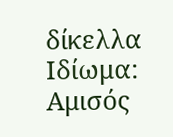δίκελλα
Ιδίωμα: Αμισός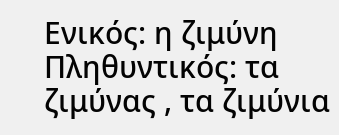Ενικός: η ζιμύνη Πληθυντικός: τα ζιμύνας , τα ζιμύνια